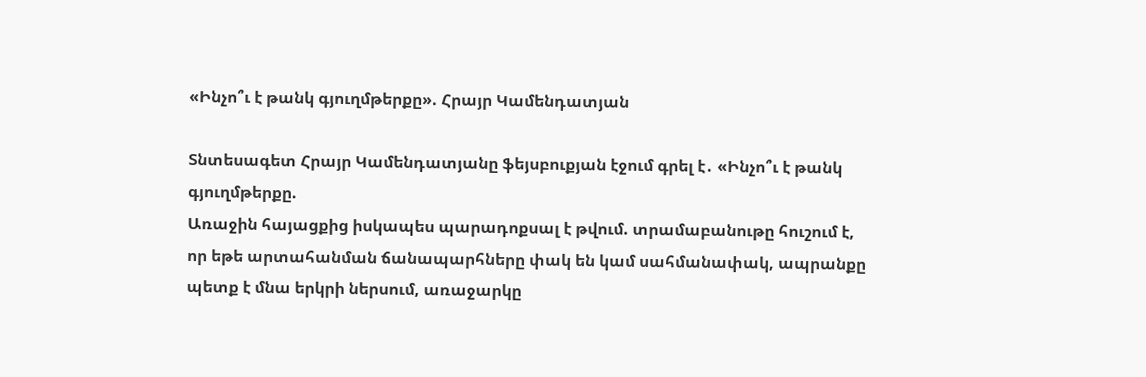«Ինչո՞ւ է թանկ գյուղմթերքը». Հրայր Կամենդատյան

Տնտեսագետ Հրայր Կամենդատյանը ֆեյսբուքյան էջում գրել է․ «Ինչո՞ւ է թանկ գյուղմթերքը.
Առաջին հայացքից իսկապես պարադոքսալ է թվում. տրամաբանութը հուշում է, որ եթե արտահանման ճանապարհները փակ են կամ սահմանափակ, ապրանքը պետք է մնա երկրի ներսում, առաջարկը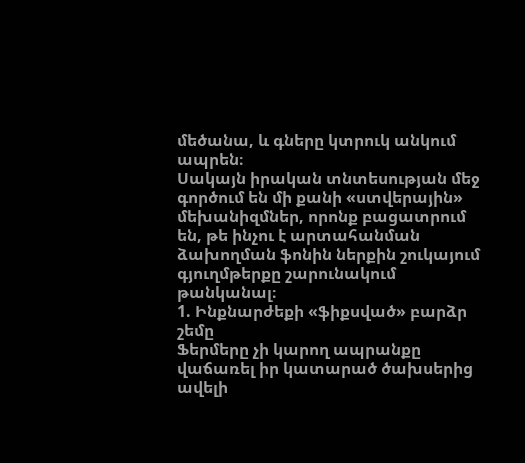մեծանա, և գները կտրուկ անկում ապրեն։
Սակայն իրական տնտեսության մեջ գործում են մի քանի «ստվերային» մեխանիզմներ, որոնք բացատրում են, թե ինչու է արտահանման ձախողման ֆոնին ներքին շուկայում գյուղմթերքը շարունակում թանկանալ։
1. Ինքնարժեքի «ֆիքսված» բարձր շեմը
Ֆերմերը չի կարող ապրանքը վաճառել իր կատարած ծախսերից ավելի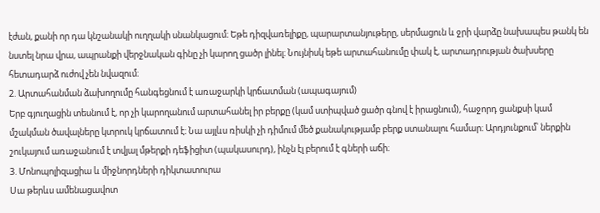էժան, քանի որ դա կնշանակի ուղղակի սնանկացում։ Եթե դիզվառելիքը, պարարտանյութերը, սերմացուն և ջրի վարձը նախապես թանկ են նստել նրա վրա, ապրանքի վերջնական գինը չի կարող ցածր լինել։ Նույնիսկ եթե արտահանումը փակ է, արտադրության ծախսերը հետադարձ ուժով չեն նվազում։
2. Արտահանման ձախողումը հանգեցնում է առաջարկի կրճատման (ապագայում)
Երբ գյուղացին տեսնում է, որ չի կարողանում արտահանել իր բերքը (կամ ստիպված ցածր գնով է իրացնում), հաջորդ ցանքսի կամ մշակման ծավալները կտրուկ կրճատում է։ Նա այլևս ռիսկի չի դիմում մեծ քանակությամբ բերք ստանալու համար։ Արդյունքում՝ ներքին շուկայում առաջանում է տվյալ մթերքի դեֆիցիտ (պակասուրդ), ինչն էլ բերում է գների աճի։
3. Մոնոպոլիզացիա և միջնորդների դիկտատուրա
Սա թերևս ամենացավոտ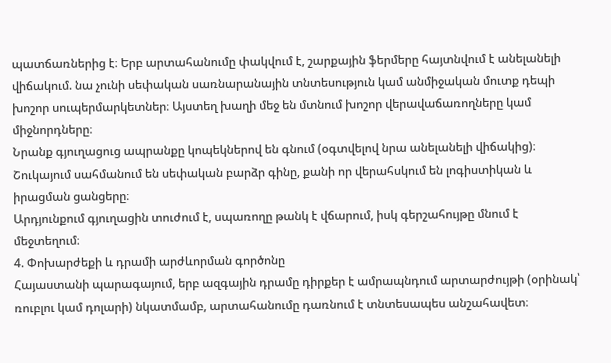պատճառներից է։ Երբ արտահանումը փակվում է, շարքային ֆերմերը հայտնվում է անելանելի վիճակում. նա չունի սեփական սառնարանային տնտեսություն կամ անմիջական մուտք դեպի խոշոր սուպերմարկետներ։ Այստեղ խաղի մեջ են մտնում խոշոր վերավաճառողները կամ միջնորդները։
Նրանք գյուղացուց ապրանքը կոպեկներով են գնում (օգտվելով նրա անելանելի վիճակից)։
Շուկայում սահմանում են սեփական բարձր գինը, քանի որ վերահսկում են լոգիստիկան և իրացման ցանցերը։
Արդյունքում գյուղացին տուժում է, սպառողը թանկ է վճարում, իսկ գերշահույթը մնում է մեջտեղում։
4. Փոխարժեքի և դրամի արժևորման գործոնը
Հայաստանի պարագայում, երբ ազգային դրամը դիրքեր է ամրապնդում արտարժույթի (օրինակ՝ ռուբլու կամ դոլարի) նկատմամբ, արտահանումը դառնում է տնտեսապես անշահավետ։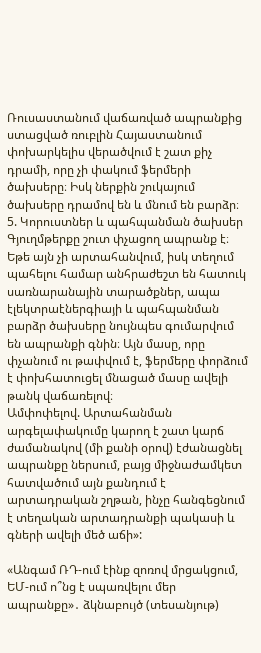Ռուսաստանում վաճառված ապրանքից ստացված ռուբլին Հայաստանում փոխարկելիս վերածվում է շատ քիչ դրամի, որը չի փակում ֆերմերի ծախսերը։ Իսկ ներքին շուկայում ծախսերը դրամով են և մնում են բարձր։
5. Կորուստներ և պահպանման ծախսեր
Գյուղմթերքը շուտ փչացող ապրանք է։ Եթե այն չի արտահանվում, իսկ տեղում պահելու համար անհրաժեշտ են հատուկ սառնարանային տարածքներ, ապա էլեկտրաէներգիայի և պահպանման բարձր ծախսերը նույնպես գումարվում են ապրանքի գնին։ Այն մասը, որը փչանում ու թափվում է, ֆերմերը փորձում է փոխհատուցել մնացած մասը ավելի թանկ վաճառելով։
Ամփոփելով. Արտահանման արգելափակումը կարող է շատ կարճ ժամանակով (մի քանի օրով) էժանացնել ապրանքը ներսում, բայց միջնաժամկետ հատվածում այն քանդում է արտադրական շղթան, ինչը հանգեցնում է տեղական արտադրանքի պակասի և գների ավելի մեծ աճի»:

«Անգամ ՌԴ-ում էինք զոռով մրցակցում, ԵՄ-ում ո՞նց է սպառվելու մեր ապրանքը»․ ձկնաբույծ (տեսանյութ)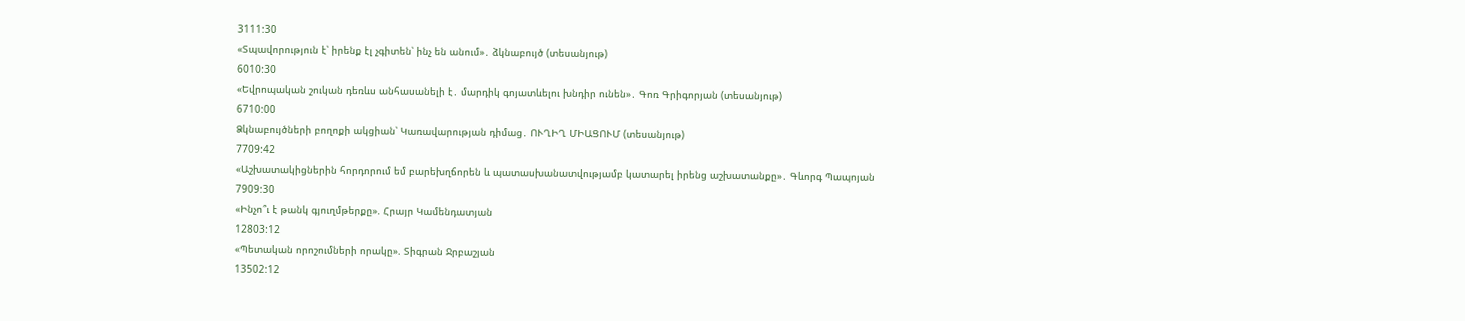3111:30
«Տպավորություն է՝ իրենք էլ չգիտեն՝ ինչ են անում»․ ձկնաբույծ (տեսանյութ)
6010:30
«Եվրոպական շուկան դեռևս անհասանելի է․ մարդիկ գոյատևելու խնդիր ունեն»․ Գոռ Գրիգորյան (տեսանյութ)
6710:00
Ձկնաբույծների բողոքի ակցիան՝ Կառավարության դիմաց․ ՈՒՂԻՂ ՄԻԱՑՈՒՄ (տեսանյութ)
7709:42
«Աշխատակիցներին հորդորում եմ բարեխղճորեն և պատասխանատվությամբ կատարել իրենց աշխատանքը»․ Գևորգ Պապոյան
7909:30
«Ինչո՞ւ է թանկ գյուղմթերքը». Հրայր Կամենդատյան
12803:12
«Պետական որոշումների որակը». Տիգրան Ջրբաշյան
13502:12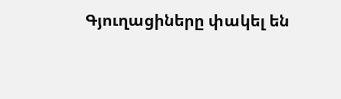Գյուղացիները փակել են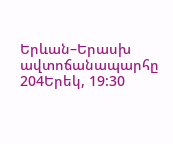Երևան–Երասխ ավտոճանապարհը
204Երեկ, 19:30